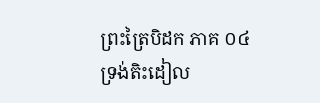ព្រះត្រៃបិដក ភាគ ០៤
ទ្រង់តិះដៀល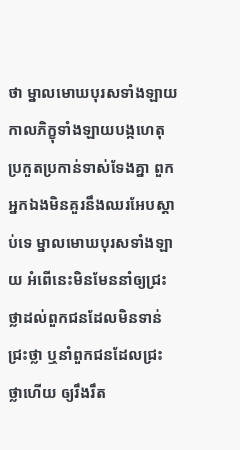ថា ម្នាលមោឃបុរសទាំងឡាយ កាលភិក្ខុទាំងឡាយបង្កហេតុប្រកួតប្រកាន់ទាស់ទែងគ្នា ពួកអ្នកឯងមិនគួរនឹងឈរអែបស្តាប់ទេ ម្នាលមោឃបុរសទាំងឡាយ អំពើនេះមិនមែននាំឲ្យជ្រះថ្លាដល់ពួកជនដែលមិនទាន់ជ្រះថ្លា ឬនាំពួកជនដែលជ្រះថ្លាហើយ ឲ្យរឹងរឹត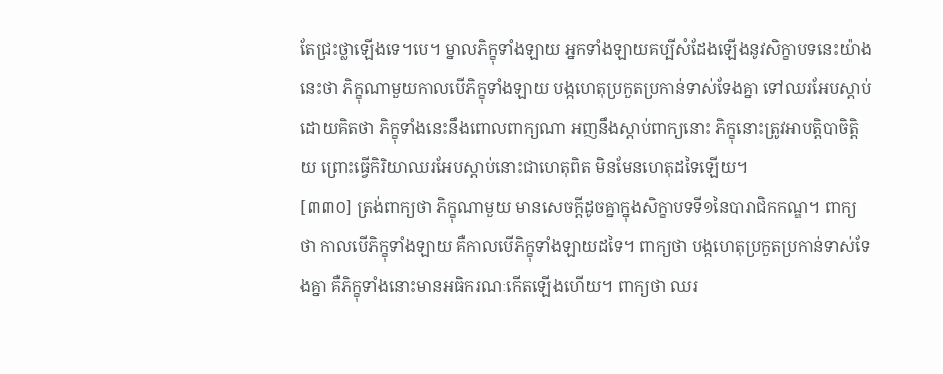តែជ្រះថ្លាឡើងទេ។បេ។ ម្នាលភិក្ខុទាំងឡាយ អ្នកទាំងឡាយគប្បីសំដែងឡើងនូវសិក្ខាបទនេះយ៉ាងនេះថា ភិក្ខុណាមួយកាលបើភិក្ខុទាំងឡាយ បង្កហេតុប្រកួតប្រកាន់ទាស់ទែងគ្នា ទៅឈរអែបស្តាប់ ដោយគិតថា ភិក្ខុទាំងនេះនឹងពោលពាក្យណា អញនឹងស្តាប់ពាក្យនោះ ភិក្ខុនោះត្រូវអាបត្តិបាចិត្តិយ ព្រោះធ្វើកិរិយាឈរអែបស្តាប់នោះជាហេតុពិត មិនមែនហេតុដទៃឡើយ។
[៣៣០] ត្រង់ពាក្យថា ភិក្ខុណាមួយ មានសេចក្តីដូចគ្នាក្នុងសិក្ខាបទទី១នៃបារាជិកកណ្ឌ។ ពាក្យថា កាលបើភិក្ខុទាំងឡាយ គឺកាលបើភិក្ខុទាំងឡាយដទៃ។ ពាក្យថា បង្កហេតុប្រកួតប្រកាន់ទាស់ទែងគ្នា គឺភិក្ខុទាំងនោះមានអធិករណៈកើតឡើងហើយ។ ពាក្យថា ឈរ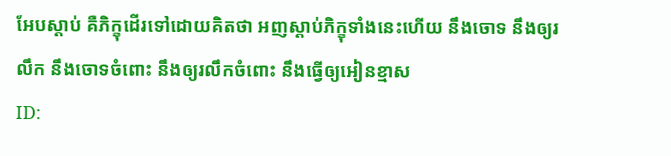អែបស្តាប់ គឺភិក្ខុដើរទៅដោយគិតថា អញស្តាប់ភិក្ខុទាំងនេះហើយ នឹងចោទ នឹងឲ្យរលឹក នឹងចោទចំពោះ នឹងឲ្យរលឹកចំពោះ នឹងធ្វើឲ្យអៀនខ្មាស
ID: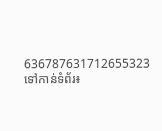636787631712655323
ទៅកាន់ទំព័រ៖